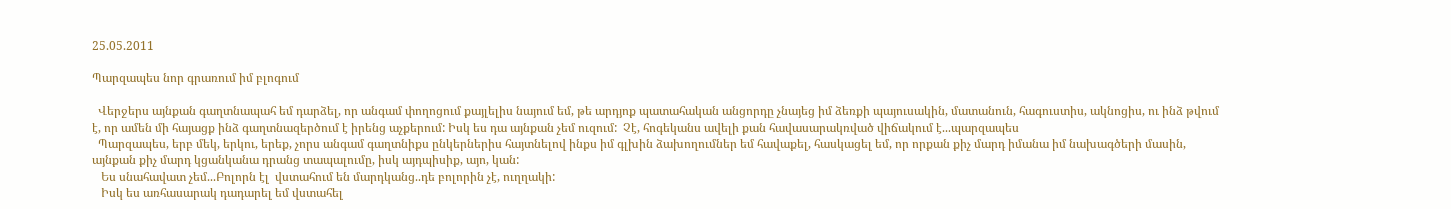25.05.2011

Պարզապես նոր գրառում իմ բլոգում

  Վերջերս այնքան գաղտնապահ եմ դարձել, որ անգամ փողոցում քայլելիս նայում եմ, թե արդյոք պատահական անցորդը չնայեց իմ ձեռքի պայուսակին, մատանուն, հագուստիս, ակնոցիս, ու ինձ թվում է, որ ամեն մի հայացք ինձ գաղտնազերծում է իրենց աչքերում: Իսկ ես դա այնքան չեմ ուզում:  Չէ, հոգեկանս ավելի քան հավասարակռված վիճակում է...պարզապես
  Պարզապես, երբ մեկ, երկու, երեք, չորս անգամ գաղտնիքս ընկերներիս հայտնելով ինքս իմ գլխին ձախողումներ եմ հավաքել, հասկացել եմ, որ որքան քիչ մարդ իմանա իմ նախագծերի մասին, այնքան քիչ մարդ կցանկանա դրանց տապալումը, իսկ այդպիսիք, այո, կան:
   Ես սնահավատ չեմ...Բոլորն էլ  վստահում են մարդկանց..դե բոլորին չէ, ուղղակի:
   Իսկ ես առհասարակ դադարել եմ վստահել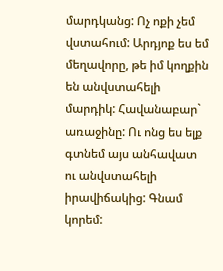մարդկանց: Ոչ ոքի չեմ վստահում: Արդյոք ես եմ մեղավորը, թե իմ կողքին են անվստահելի մարդիկ: Հավանաբար` առաջինը: Ու ոնց ես ելք գտնեմ այս անհավատ ու անվստահելի իրավիճակից: Գնամ կորեմ: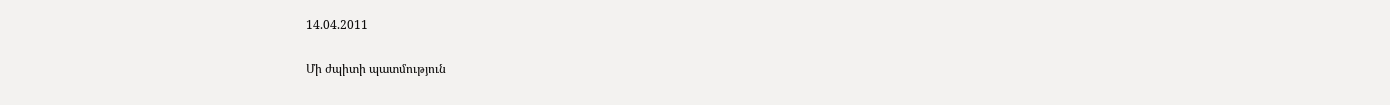14.04.2011

Մի ժպիտի պատմություն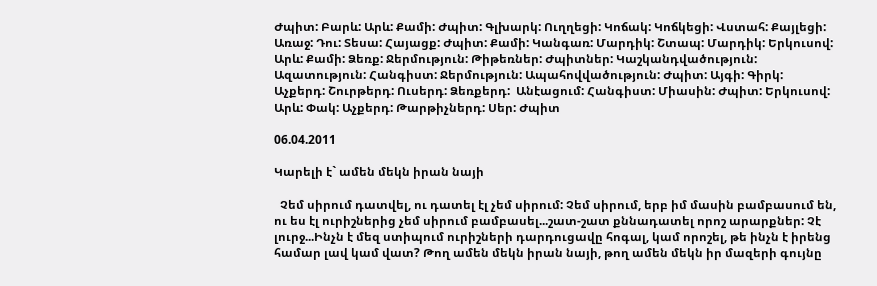Ժպիտ: Բարև: Արև: Քամի: Ժպիտ: Գլխարկ: Ուղղեցի: Կոճակ: Կոճկեցի: Վստահ: Քայլեցի: Առաջ: Դու: Տեսա: Հայացք: Ժպիտ: Քամի: Կանգառ: Մարդիկ: Շտապ: Մարդիկ: Երկուսով: Արև: Քամի: Ձեռք: Ջերմություն: Թիթեռներ: Ժպիտներ: Կաշկանդվածություն: Ազատություն: Հանգիստ: Ջերմություն: Ապահովվածություն: Ժպիտ: Այգի: Գիրկ: Աչքերդ: Շուրթերդ: Ուսերդ: Ձեռքերդ:  Անէացում: Հանգիստ: Միասին: Ժպիտ: Երկուսով: Արև: Փակ: Աչքերդ: Թարթիչներդ: Սեր: Ժպիտ

06.04.2011

Կարելի է` ամեն մեկն իրան նայի

  Չեմ սիրում դատվել, ու դատել էլ չեմ սիրում: Չեմ սիրում, երբ իմ մասին բամբասում են, ու ես էլ ուրիշներից չեմ սիրում բամբասել...շատ-շատ քննադատել որոշ արարքներ: Չէ լուրջ...Ինչն է մեզ ստիպում ուրիշների դարդուցավը հոգալ, կամ որոշել, թե ինչն է իրենց համար լավ կամ վատ? Թող ամեն մեկն իրան նայի, թող ամեն մեկն իր մազերի գույնը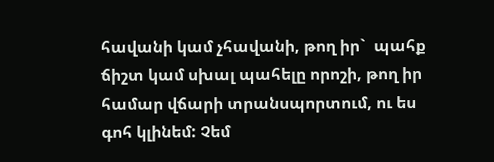հավանի կամ չհավանի, թող իր`  պահք ճիշտ կամ սխալ պահելը որոշի, թող իր համար վճարի տրանսպորտում, ու ես գոհ կլինեմ: Չեմ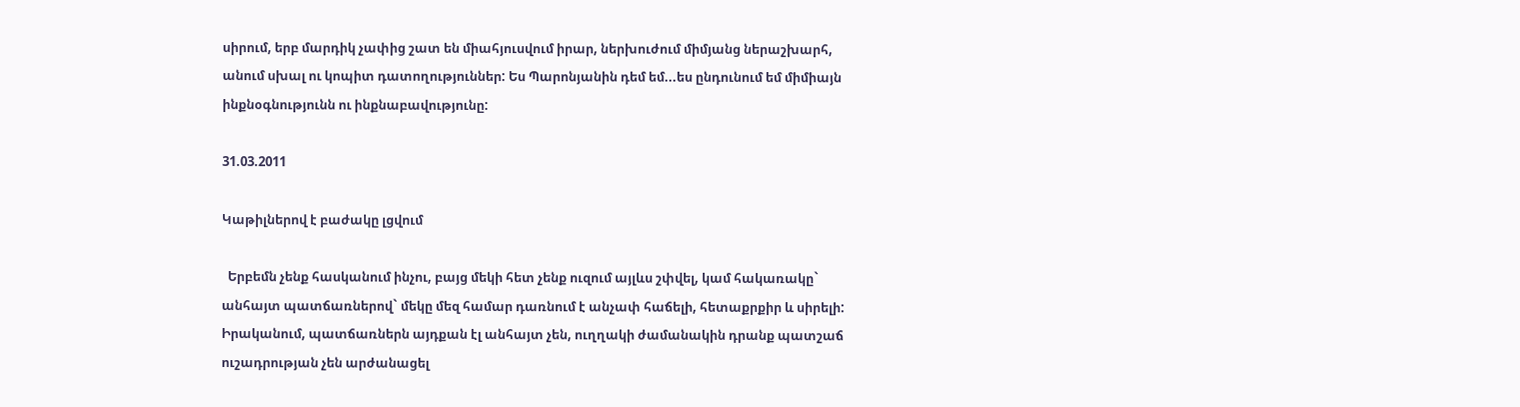սիրում, երբ մարդիկ չափից շատ են միահյուսվում իրար, ներխուժում միմյանց ներաշխարհ, անում սխալ ու կոպիտ դատողություններ: Ես Պարոնյանին դեմ եմ...ես ընդունում եմ միմիայն ինքնօգնությունն ու ինքնաբավությունը:

31.03.2011

Կաթիլներով է բաժակը լցվում

  Երբեմն չենք հասկանում ինչու, բայց մեկի հետ չենք ուզում այլևս շփվել, կամ հակառակը` անհայտ պատճառներով` մեկը մեզ համար դառնում է անչափ հաճելի, հետաքրքիր և սիրելի: Իրականում, պատճառներն այդքան էլ անհայտ չեն, ուղղակի ժամանակին դրանք պատշաճ ուշադրության չեն արժանացել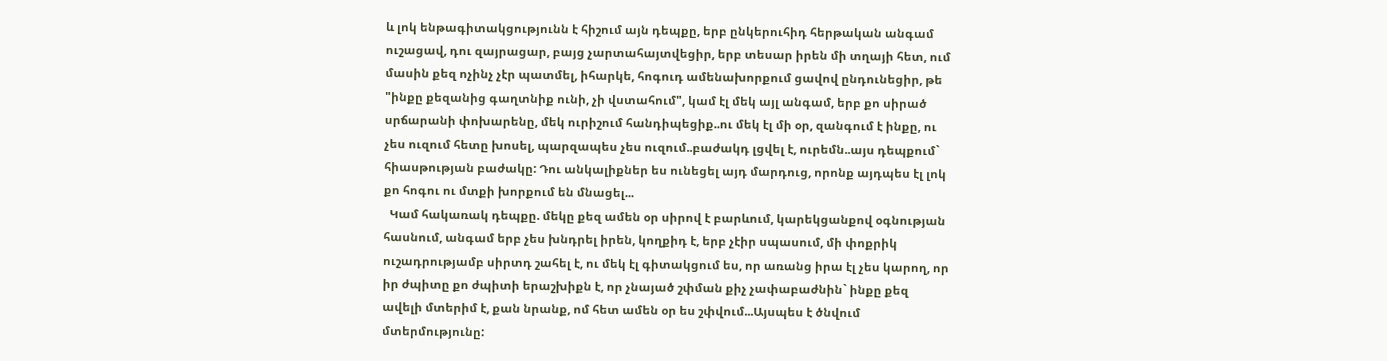և լոկ ենթագիտակցությունն է հիշում այն դեպքը, երբ ընկերուհիդ հերթական անգամ ուշացավ, դու զայրացար, բայց չարտահայտվեցիր, երբ տեսար իրեն մի տղայի հետ, ում մասին քեզ ոչինչ չէր պատմել, իհարկե, հոգուդ ամենախորքում ցավով ընդունեցիր, թե "ինքը քեզանից գաղտնիք ունի, չի վստահում", կամ էլ մեկ այլ անգամ, երբ քո սիրած սրճարանի փոխարենը, մեկ ուրիշում հանդիպեցիք..ու մեկ էլ մի օր, զանգում է ինքը, ու չես ուզում հետը խոսել, պարզապես չես ուզում..բաժակդ լցվել է, ուրեմն..այս դեպքում` հիասթության բաժակը: Դու անկալիքներ ես ունեցել այդ մարդուց, որոնք այդպես էլ լոկ քո հոգու ու մտքի խորքում են մնացել...
  Կամ հակառակ դեպքը. մեկը քեզ ամեն օր սիրով է բարևում, կարեկցանքով օգնության հասնում, անգամ երբ չես խնդրել իրեն, կողքիդ է, երբ չէիր սպասում, մի փոքրիկ ուշադրությամբ սիրտդ շահել է, ու մեկ էլ գիտակցում ես, որ առանց իրա էլ չես կարող, որ իր ժպիտը քո ժպիտի երաշխիքն է, որ չնայած շփման քիչ չափաբաժնին` ինքը քեզ ավելի մտերիմ է, քան նրանք, ոմ հետ ամեն օր ես շփվում...Այսպես է ծնվում մտերմությունը: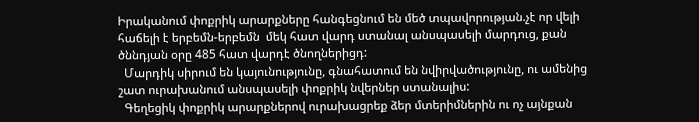Իրականում փոքրիկ արարքները հանգեցնում են մեծ տպավորության.չէ որ վելի հաճելի է երբեմն-երբեմն  մեկ հատ վարդ ստանալ անսպասելի մարդուց, քան ծննդյան օրը 485 հատ վարդէ ծնողներիցդ:
  Մարդիկ սիրում են կայունությունը, գնահատում են նվիրվածությունը, ու ամենից շատ ուրախանում անսպասելի փոքրիկ նվերներ ստանալիս:
  Գեղեցիկ փոքրիկ արարքներով ուրախացրեք ձեր մտերիմներին ու ոչ այնքան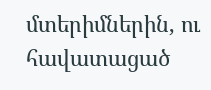մտերիմներին, ու հավատացած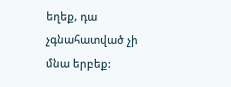եղեք, դա չգնահատված չի մնա երբեք: